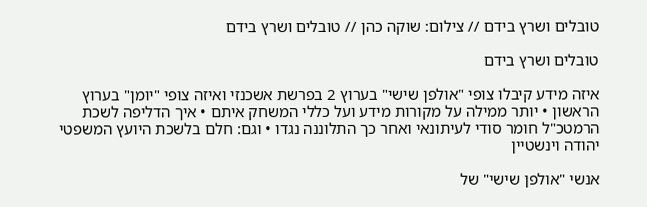טובלים ושרץ בידם // צילום: שוקה כהן // טובלים ושרץ בידם

טובלים ושרץ בידם

איזה מידע קיבלו צופי "אולפן שישי" בערוץ 2 בפרשת אשכנזי ואיזה צופי "יומן" בערוץ הראשון • יותר ממילה על מקורות מידע ועל כללי המשחק איתם • איך הדליפה לשכת הרמטכ"ל חומר סודי לעיתונאי ואחר כך התלוננה נגדו • וגם: חלם בלשכת היועץ המשפטי יהודה וינשטיין

אנשי "אולפן שישי" של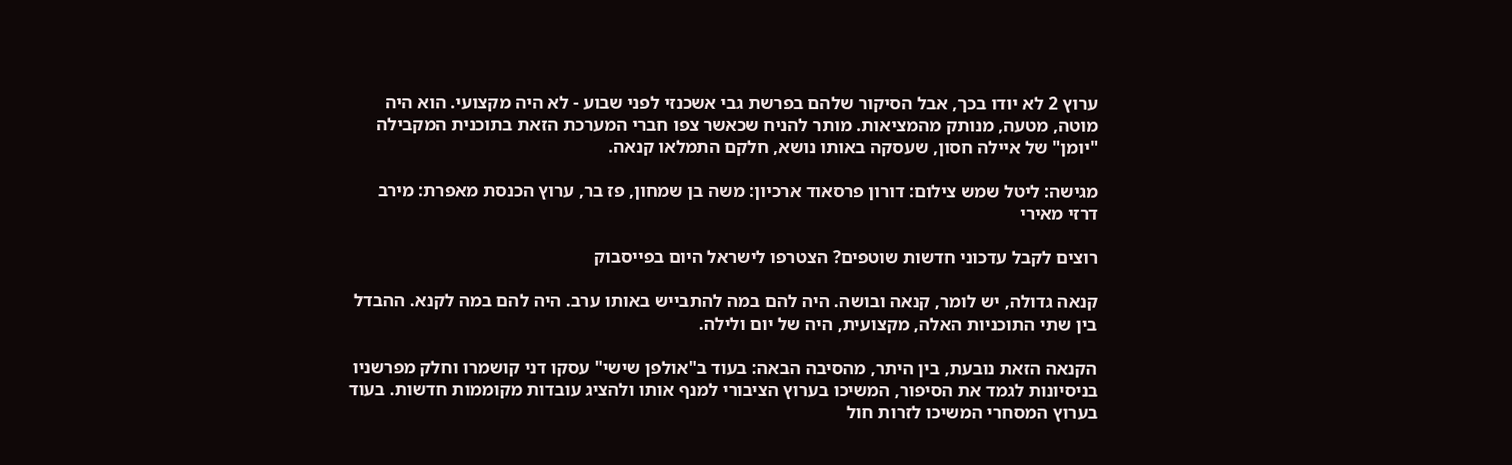ערוץ 2 לא יודו בכך, אבל הסיקור שלהם בפרשת גבי אשכנזי לפני שבוע - לא היה מקצועי. הוא היה מוטה, מטעה, מנותק מהמציאות. מותר להניח שכאשר צפו חברי המערכת הזאת בתוכנית המקבילה "יומן" של איילה חסון, שעסקה באותו נושא, חלקם התמלאו קנאה.

מגישה: ליטל שמש צילום: דורון פרסאוד ארכיון: משה בן שמחון, פז בר, ערוץ הכנסת מאפרת: מירב דרזי מאירי

רוצים לקבל עדכוני חדשות שוטפים? הצטרפו לישראל היום בפייסבוק

קנאה גדולה, יש לומר, קנאה ובושה. היה להם במה להתבייש באותו ערב. היה להם במה לקנא. ההבדל בין שתי התוכניות האלה, מקצועית, היה של יום ולילה.

הקנאה הזאת נובעת, בין היתר, מהסיבה הבאה: בעוד ב"אולפן שישי" עסקו דני קושמרו וחלק מפרשניו בניסיונות לגמד את הסיפור, המשיכו בערוץ הציבורי למנף אותו ולהציג עובדות מקוממות חדשות. בעוד בערוץ המסחרי המשיכו לזרות חול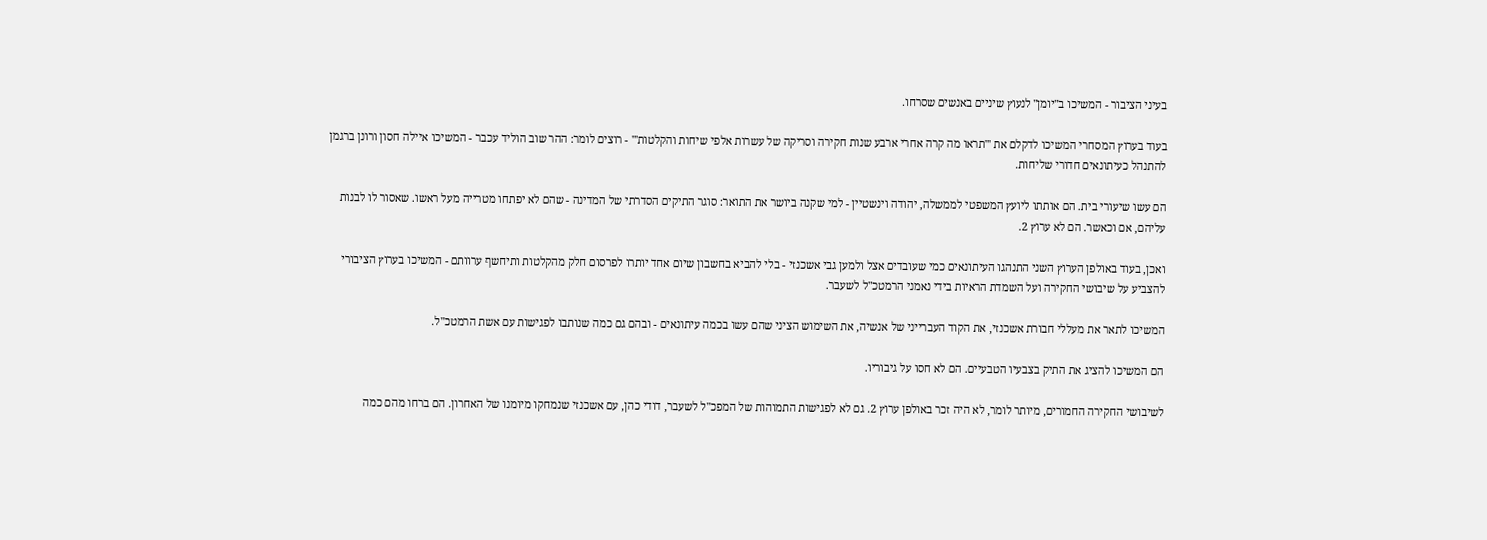בעיני הציבור - המשיכו ב"יומן" לנעוץ שיניים באנשים שסרחו.

בעוד בערוץ המסחרי המשיכו לדקלם את '"תראו מה קרה אחרי ארבע שנות חקירה וסריקה של עשרות אלפי שיחות והקלטות'" - רוצים לומר: ההר שוב הוליד עכבר - המשיכו איילה חסון ורונן ברגמן להתנהל כעיתונאים חדורי שליחות.

הם עשו שיעורי בית. הם אותתו ליועץ המשפטי לממשלה, יהודה וינשטיין - למי שקנה ביושר את התואר: סוגר התיקים הסדרתי של המדינה - שהם לא יפתחו מטרייה מעל ראשו. שאסור לו לבנות עליהם, אם וכאשר. הם לא ערוץ 2.

ואכן, בעוד באולפן הערוץ השני התנהגו העיתונאים כמי שעובדים אצל ולמען גבי אשכנזי - בלי להביא בחשבון שיום אחד יותרו לפרסום חלק מהקלטות ותיחשף ערוותם - המשיכו בערוץ הציבורי להצביע על שיבושי החקירה ועל השמדת הראיות בידי נאמני הרמטכ"ל לשעבר.

המשיכו לתאר את מעללי חבורת אשכנזי, את הקוד העברייני של אנשיה, את השימוש הציני שהם עשו בכמה עיתונאים - ובהם גם כמה שנותבו לפגישות עם אשת הרמטכ"ל.

הם המשיכו להציג את התיק בצבעיו הטבעיים. הם לא חסו על גיבוריו.

לשיבושי החקירה החמורים, מיותר לומר, לא היה זכר באולפן ערוץ 2. גם לא לפגישות התמוהות של המפכ"ל לשעבר, דודי כהן, עם אשכנזי שנמחקו מיומנו של האחרון. הם ברחו מהם כמה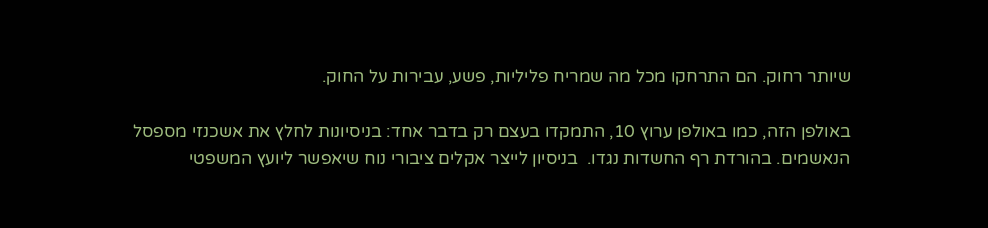שיותר רחוק. הם התרחקו מכל מה שמריח פליליות, פשע, עבירות על החוק.

באולפן הזה, כמו באולפן ערוץ 10, התמקדו בעצם רק בדבר אחד: בניסיונות לחלץ את אשכנזי מספסל הנאשמים. בהורדת רף החשדות נגדו.  בניסיון לייצר אקלים ציבורי נוח שיאפשר ליועץ המשפטי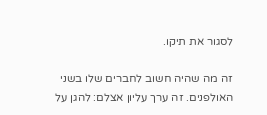לסגור את תיקו.

זה מה שהיה חשוב לחברים שלו בשני האולפנים. זה ערך עליון אצלם: להגן על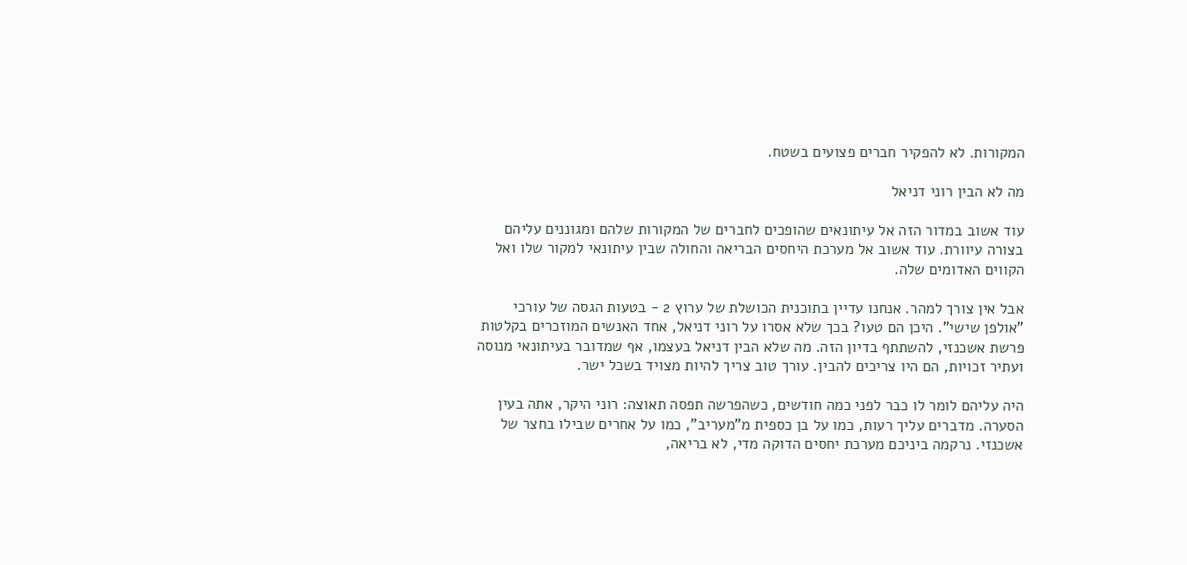המקורות. לא להפקיר חברים פצועים בשטח.

מה לא הבין רוני דניאל

עוד אשוב במדור הזה אל עיתונאים שהופכים לחברים של המקורות שלהם ומגוננים עליהם בצורה עיוורת. עוד אשוב אל מערכת היחסים הבריאה והחולה שבין עיתונאי למקור שלו ואל הקווים האדומים שלה.

אבל אין צורך למהר. אנחנו עדיין בתוכנית הכושלת של ערוץ 2 - בטעות הגסה של עורכי "אולפן שישי". היכן הם טעו? בכך שלא אסרו על רוני דניאל, אחד האנשים המוזכרים בקלטות פרשת אשכנזי, להשתתף בדיון הזה. מה שלא הבין דניאל בעצמו, אף שמדובר בעיתונאי מנוסה ועתיר זכויות, הם היו צריכים להבין. עורך טוב צריך להיות מצויד בשכל ישר.

היה עליהם לומר לו כבר לפני כמה חודשים, כשהפרשה תפסה תאוצה: רוני היקר, אתה בעין הסערה. מדברים עליך רעות, כמו על בן כספית מ"מעריב", כמו על אחרים שבילו בחצר של אשכנזי. נרקמה ביניכם מערכת יחסים הדוקה מדי, לא בריאה,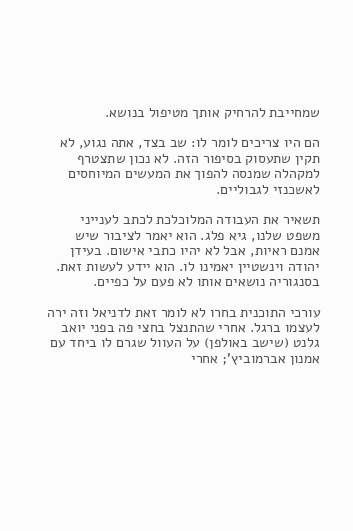שמחייבת להרחיק אותך מטיפול בנושא.

הם היו צריכים לומר לו: שב בצד, אתה נגוע, לא תקין שתעסוק בסיפור הזה. לא נכון שתצטרף למקהלה שמנסה להפוך את המעשים המיוחסים לאשכנזי לגבוליים.

תשאיר את העבודה המלוכלכת לכתב לענייני משפט שלנו, גיא פלג. הוא יאמר לציבור שיש אמנם ראיות, אבל לא יהיו כתבי אישום. בעידן יהודה וינשטיין יאמינו לו. הוא יידע לעשות זאת. בסנגוריה נושאים אותו לא פעם על כפיים.

עורכי התוכנית בחרו לא לומר זאת לדניאל וזה ירה לעצמו ברגל. אחרי שהתנצל בחצי פה בפני יואב גלנט (שישב באולפן) על העוול שגרם לו ביחד עם אמנון אברמוביץ'; אחרי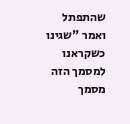שהתפתל ואמר "שגינו כשקראנו למסמך הזה מסמך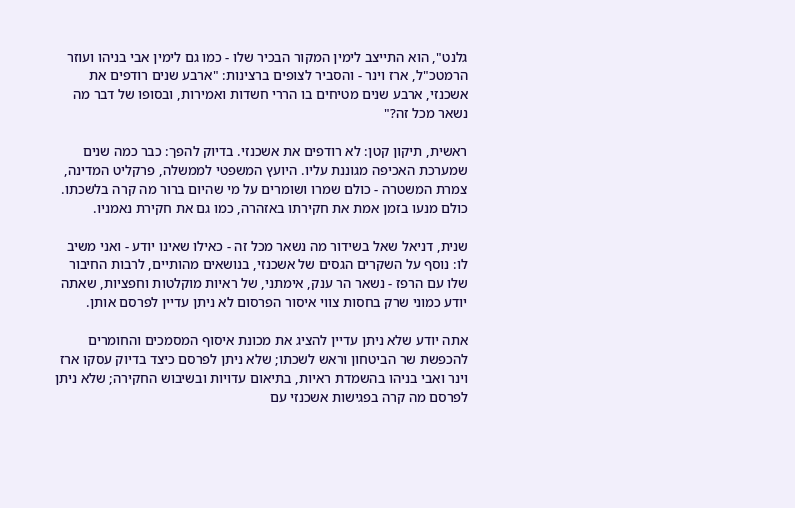גלנט", הוא התייצב לימין המקור הבכיר שלו - כמו גם לימין אבי בניהו ועוזר הרמטכ"ל, ארז וינר - והסביר לצופים ברצינות: "ארבע שנים רודפים את אשכנזי, ארבע שנים מטיחים בו הררי חשדות ואמירות, ובסופו של דבר מה נשאר מכל זה?"

ראשית, תיקון קטן: לא רודפים את אשכנזי. בדיוק להפך: כבר כמה שנים שמערכת האכיפה מגוננת עליו. היועץ המשפטי לממשלה, פרקליט המדינה, צמרת המשטרה - כולם שמרו ושומרים על מי שהיום ברור מה קרה בלשכתו. כולם מנעו בזמן אמת את חקירתו באזהרה, כמו גם את חקירת נאמניו.

שנית, דניאל שאל בשידור מה נשאר מכל זה - כאילו שאינו יודע - ואני משיב לו: נוסף על השקרים הגסים של אשכנזי, בנושאים מהותיים, לרבות החיבור שלו עם הרפז - נשאר הר ענק, אימתני, של ראיות מוקלטות וחפציות, שאתה יודע כמוני שרק בחסות צווי איסור הפרסום לא ניתן עדיין לפרסם אותן.

אתה יודע שלא ניתן עדיין להציג את מכונת איסוף המסמכים והחומרים להכפשת שר הביטחון וראש לשכתו; שלא ניתן לפרסם כיצד בדיוק עסקו ארז וינר ואבי בניהו בהשמדת ראיות, בתיאום עדויות ובשיבוש החקירה; שלא ניתן לפרסם מה קרה בפגישות אשכנזי עם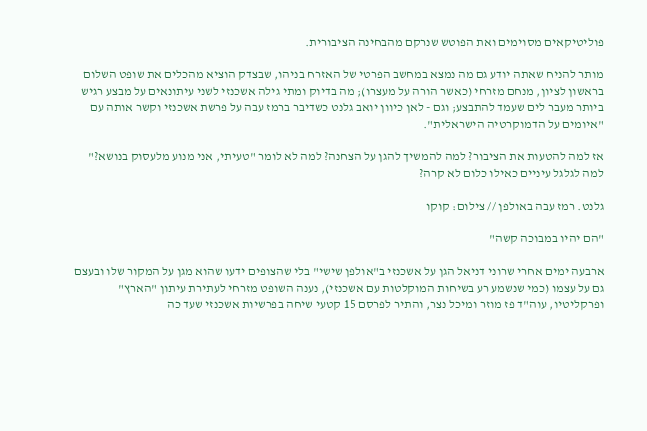פוליטיקאים מסוימים ואת הפוטש שנרקם מהבחינה הציבורית.

מותר להניח שאתה יודע גם מה נמצא במחשב הפרטי של האזרח בניהו, שבצדק הוציא מהכלים את שופט השלום בראשון לציון, מנחם מזרחי (כאשר הורה על מעצרו); מה בדיוק ומתי גילה אשכנזי לשני עיתונאים על מבצע רגיש ביותר מעבר לים שעמד להתבצע; וגם - לאן כיוון יואב גלנט כשדיבר ברמז עבה על פרשת אשכנזי וקשר אותה עם "איומים על הדמוקרטיה הישראלית".

אז למה להטעות את הציבור? למה להמשיך להגן על הצחנה? למה לא לומר "טעיתי, אני מנוע מלעסוק בנושא?" למה לגלגל עיניים כאילו כלום לא קרה?

גלנט. רמז עבה באולפן // צילום: קוקו

"הם יהיו במבוכה קשה"

ארבעה ימים אחרי שרוני דניאל הגן על אשכנזי ב"אולפן שישי" בלי שהצופים ידעו שהוא מגן על המקור שלו ובעצם גם על עצמו (כמי שנשמע רע בשיחות המוקלטות עם אשכנזי), נענה השופט מזרחי לעתירת עיתון "הארץ" ופרקליטיו, עוה"ד פז מוזר ומיכל נצר, והתיר לפרסם 15 קטעי שיחה בפרשיות אשכנזי שעד כה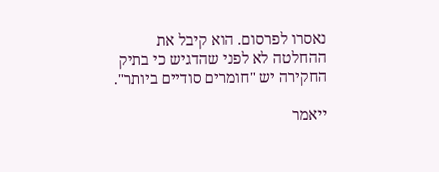נאסרו לפרסום. הוא קיבל את ההחלטה לא לפני שהדגיש כי בתיק החקירה יש "חומרים סודיים ביותר".

ייאמר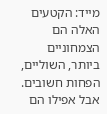מייד: הקטעים האלה הם הצמחוניים ביותר, השוליים, הפחות חשובים. אבל אפילו הם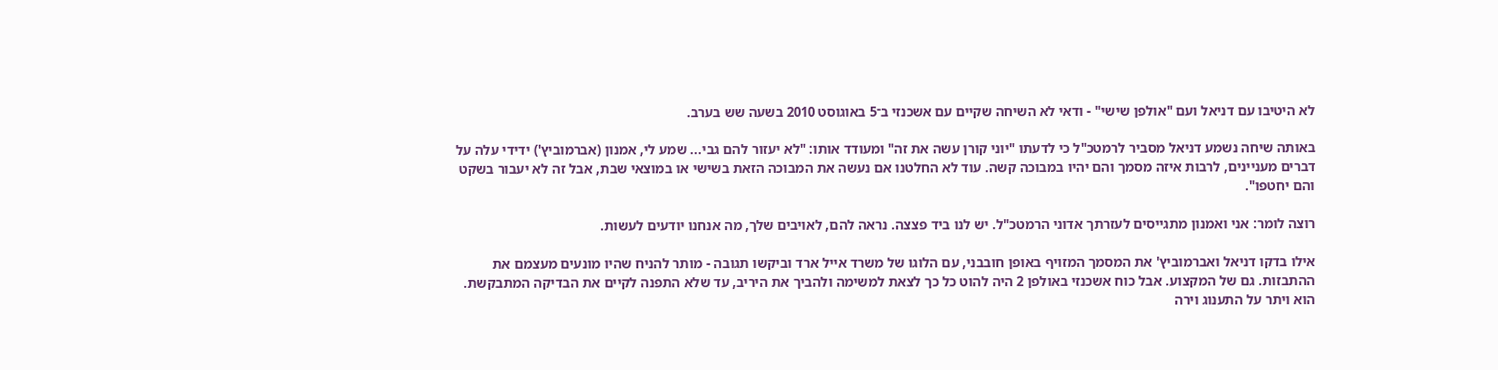לא היטיבו עם דניאל ועם "אולפן שישי" - ודאי לא השיחה שקיים עם אשכנזי ב־5 באוגוסט 2010 בשעה שש בערב.

באותה שיחה נשמע דניאל מסביר לרמטכ"ל כי לדעתו "יוני קורן עשה את זה" ומעודד אותו: "לא יעזור להם גבי... שמע לי, אמנון (אברמוביץ') ידידי עלה על דברים מעניינים, לרבות איזה מסמך והם יהיו במבוכה קשה. עוד לא החלטנו אם נעשה את המבוכה הזאת בשישי או במוצאי שבת, אבל זה לא יעבור בשקט והם יחטפו".

רוצה לומר: אני ואמנון מתגייסים לעזרתך אדוני הרמטכ"ל. יש לנו ביד פצצה. נראה להם, לאויבים שלך, מה אנחנו יודעים לעשות.

אילו בדקו דניאל ואברמוביץ' את המסמך המזויף באופן חובבני, עם הלוגו של משרד אייל ארד וביקשו תגובה - מותר להניח שהיו מונעים מעצמם את ההתבזות. גם של המקצוע. אבל כוח אשכנזי באולפן 2 היה להוט כל כך לצאת למשימה ולהביך את היריב, עד שלא התפנה לקיים את הבדיקה המתבקשת. הוא ויתר על התענוג וירה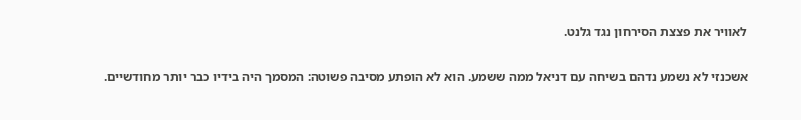לאוויר את פצצת הסירחון נגד גלנט.

אשכנזי לא נשמע נדהם בשיחה עם דניאל ממה ששמע. הוא לא הופתע מסיבה פשוטה: המסמך היה בידיו כבר יותר מחודשיים.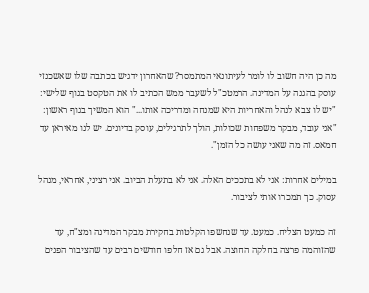מה כן היה חשוב לו לומר לעיתונאי המתמסר? שהאחרון ידגיש בכתבה שלו שאשכנזי עוסק בהגנה על המדינה. הרמטכ"ל לשעבר ממש הכתיב לו את הטקסט בגוף שלישי: "יש לו צבא לנהל והאחריות היא שמנחה ומדריכה אותו..." הוא המשיך בגוף ראשון: "אני עובד, מבקר משפחות שכולות, הולך לתרגילים, עוסק בדיונים. יש לנו מאיראן עד חמאס. זה מה שאני עושה כל הזמן".

במילים אחרות: אני לא בתככים האלה. אני לא בתעלת הביוב. אני רציני, אחראי, מנהל עסוק. כך תמכרו אותי לציבור.

זה כמעט הצליח. כמעט. עד שנחשפו הקלטות בחקירת מבקר המדינה ומצ"ח, עד שהזוהמה פרצה בחלקה החוצה. אבל גם אז חלפו חודשים רבים עד שהציבור הפנים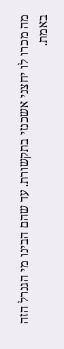מה מכרו לו יחצני אשכנזי בתקשורת. עד שהם הבינו מי הגנרל הזה באמת.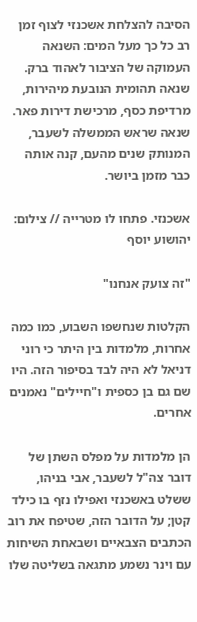הסיבה להצלחת אשכנזי לצוף זמן רב כל כך מעל המים: השנאה העמוקה של הציבור לאהוד ברק. שנאה תהומית הנובעת מיהירות, מרדיפת כסף, מרכישת דירות פאר. שנאה שראש הממשלה לשעבר, המנותק שנים מהעם, קנה אותה כבר מזמן ביושר.

אשכנזי. פתחו לו מטרייה // צילום: יהושוע יוסף

"זה צועק אנחנו"

הקלטות שנחשפו השבוע, כמו כמה אחרות, מלמדות בין היתר כי רוני דניאל לא היה לבד בסיפור הזה. היו שם גם בן כספית ו"חיילים" נאמנים אחרים.

הן מלמדות על מפלס השתן של דובר צה"ל לשעבר, אבי בניהו, ששלט באשכנזי ואפילו נזף בו כילד קטן; על הדובר הזה, שטיפח את רוב הכתבים הצבאיים ושבאחת השיחות עם וינר נשמע מתגאה בשליטה שלו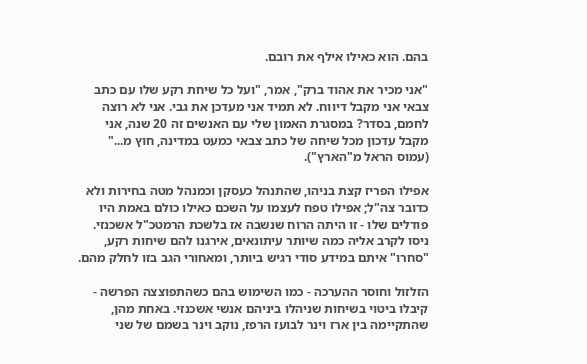בהם. הוא כאילו אילף את רובם.

"אני מכיר את אהוד ברק", אמר, "ועל כל שיחת רקע שלו עם כתב צבאי אני מקבל דיווח. לא תמיד אני מעדכן את גבי. אני לא רוצה לחמם, בסדר? במסגרת האמון שלי עם האנשים זה 20 שנה, אני מקבל עדכון מכל שיחה של כתב צבאי כמעט במדינה, חוץ מ..." (עמוס הראל מ"הארץ").

אפילו הפריז קצת בניהו, שהתנהל כעסקן וכמנהל מטה בחירות ולא כדובר צה"ל; אפילו טפח לעצמו על השכם כאילו כולם באמת היו פודלים שלו - זו היתה הרוח שנשבה אז בלשכת הרמטכ"ל אשכנזי. ניסו לקרב אליה כמה שיותר עיתונאים, אירגנו להם שיחות רקע, "סחרו" איתם במידע סודי רגיש ביותר, ומאחורי הגב בזו לחלק מהם.

הזלזול וחוסר ההערכה - כמו השימוש בהם כשהתפוצצה הפרשה - קיבלו ביטוי בשיחות שניהלו ביניהם אנשי אשכנזי. באחת מהן, שהתקיימה בין ארז וינר לבועז הרפז, נוקב וינר בשמם של שני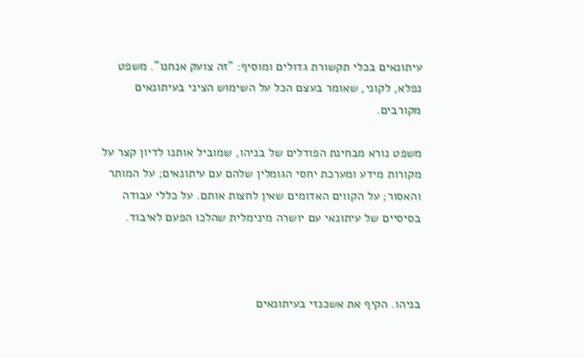עיתונאים בכלי תקשורת גדולים ומוסיף: "זה צועק אנחנו". משפט נפלא, לקוני, שאומר בעצם הכל על השימוש הציני בעיתונאים מקורבים.

משפט נורא מבחינת הפודלים של בניהו, שמוביל אותנו לדיון קצר על מקורות מידע ומערכת יחסי הגומלין שלהם עם עיתונאים; על המותר והאסור; על הקווים האדומים שאין לחצות אותם. על כללי עבודה בסיסיים של עיתונאי עם יושרה מינימלית שהלכו הפעם לאיבוד.



בניהו. הקיף את אשכנזי בעיתונאים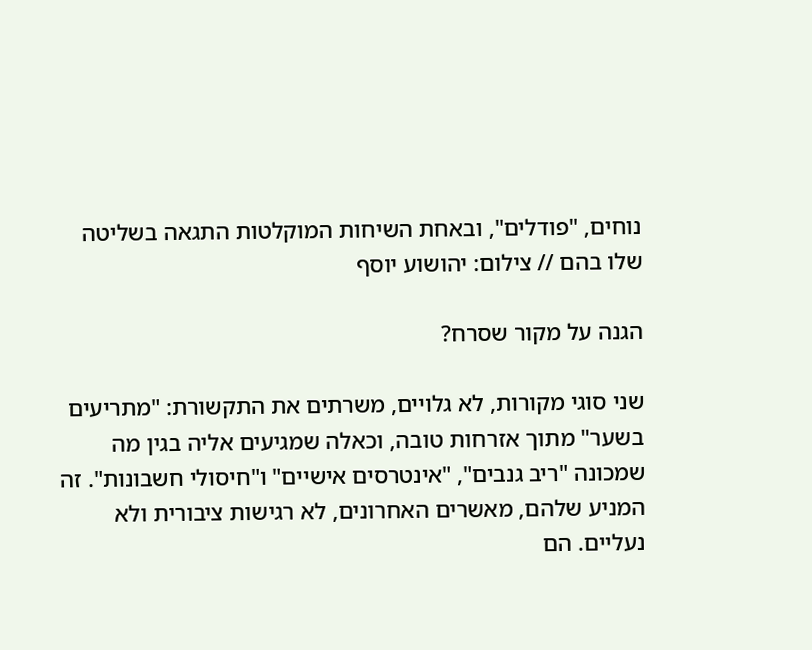נוחים, "פודלים", ובאחת השיחות המוקלטות התגאה בשליטה שלו בהם // צילום: יהושוע יוסף

הגנה על מקור שסרח?

שני סוגי מקורות, לא גלויים, משרתים את התקשורת: "מתריעים בשער" מתוך אזרחות טובה, וכאלה שמגיעים אליה בגין מה שמכונה "ריב גנבים", "אינטרסים אישיים" ו"חיסולי חשבונות". זה המניע שלהם, מאשרים האחרונים, לא רגישות ציבורית ולא נעליים. הם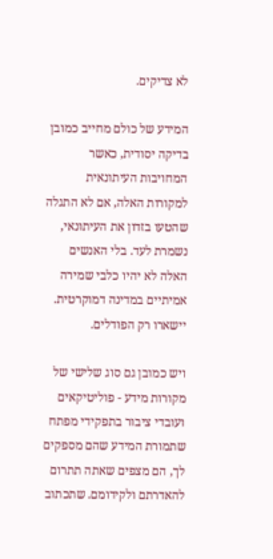לא צדיקים.

המידע של כולם מחייב כמובן בדיקה יסודית, כאשר המחויבות העיתונאית למקורות האלה, אם לא התגלה שהטעו בזדון את העיתונאי, נשמרת לעד. בלי האנשים האלה לא יהיו כלבי שמירה אמיתיים במדינה דמוקרטית. יישארו רק הפודלים.

ויש כמובן גם סוג שלישי של מקורות מידע - פוליטיקאים ועובדי ציבור בתפקידי מפתח שתמורת המידע שהם מספקים לך, הם מצפים שאתה תתרום להאדרתם ולקידומם. שתכתוב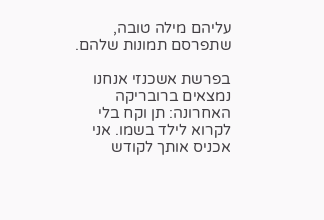עליהם מילה טובה, שתפרסם תמונות שלהם.

בפרשת אשכנזי אנחנו נמצאים ברובריקה האחרונה: תן וקח בלי לקרוא לילד בשמו. אני אכניס אותך לקודש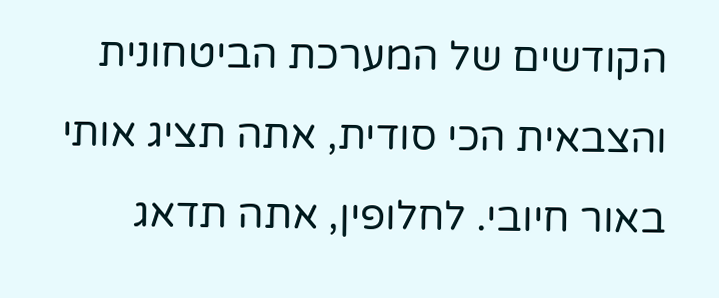הקודשים של המערכת הביטחונית והצבאית הכי סודית, אתה תציג אותי באור חיובי. לחלופין, אתה תדאג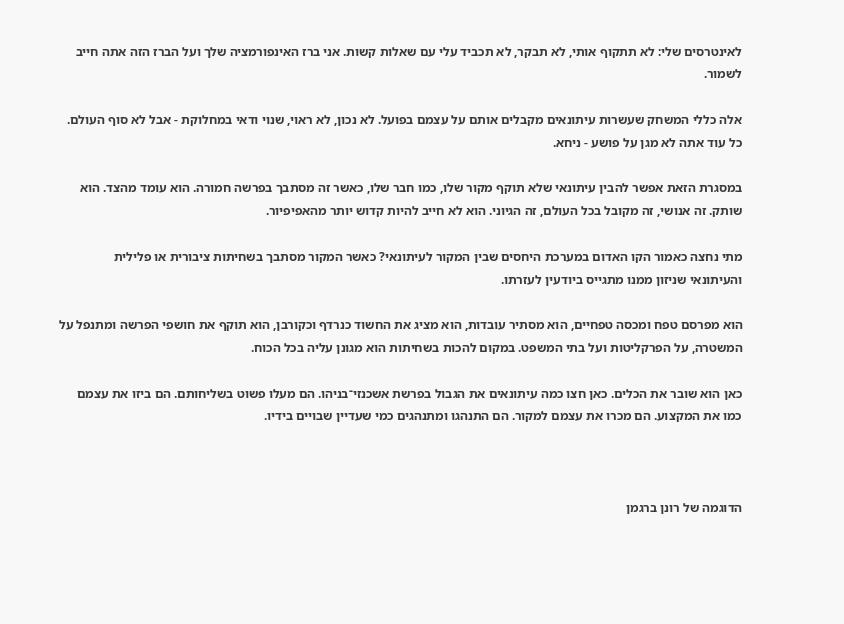לאינטרסים שלי: לא תתקוף אותי, לא תבקר, לא תכביד עלי עם שאלות קשות. אני ברז האינפורמציה שלך ועל הברז הזה אתה חייב לשמור.

אלה כללי המשחק שעשרות עיתונאים מקבלים אותם על עצמם בפועל. לא נכון, לא ראוי, שנוי ודאי במחלוקת - אבל לא סוף העולם. כל עוד אתה לא מגן על פושע - ניחא.

במסגרת הזאת אפשר להבין עיתונאי שלא תוקף מקור שלו, כמו חבר שלו, כאשר זה מסתבך בפרשה חמורה. הוא עומד מהצד. הוא שותק. זה אנושי, זה מקובל בכל העולם, זה הגיוני. הוא לא חייב להיות קדוש יותר מהאפיפיור.

מתי נחצה כאמור הקו האדום במערכת היחסים שבין המקור לעיתונאי? כאשר המקור מסתבך בשחיתות ציבורית או פלילית והעיתונאי שניזון ממנו מתגייס ביודעין לעזרתו.

הוא מפרסם טפח ומכסה טפחיים, הוא מסתיר עובדות, הוא מציג את החשוד כנרדף וכקורבן, הוא תוקף את חושפי הפרשה ומתנפל על המשטרה, על הפרקליטות ועל בתי המשפט. במקום להכות בשחיתות הוא מגונן עליה בכל הכוח.

כאן הוא שובר את הכלים. כאן חצו כמה עיתונאים את הגבול בפרשת אשכנזי־בניהו. הם מעלו פשוט בשליחותם. הם ביזו את עצמם כמו את המקצוע. הם מכרו את עצמם למקור. הם התנהגו ומתנהגים כמי שעדיין שבויים בידיו.



הדוגמה של רונן ברגמן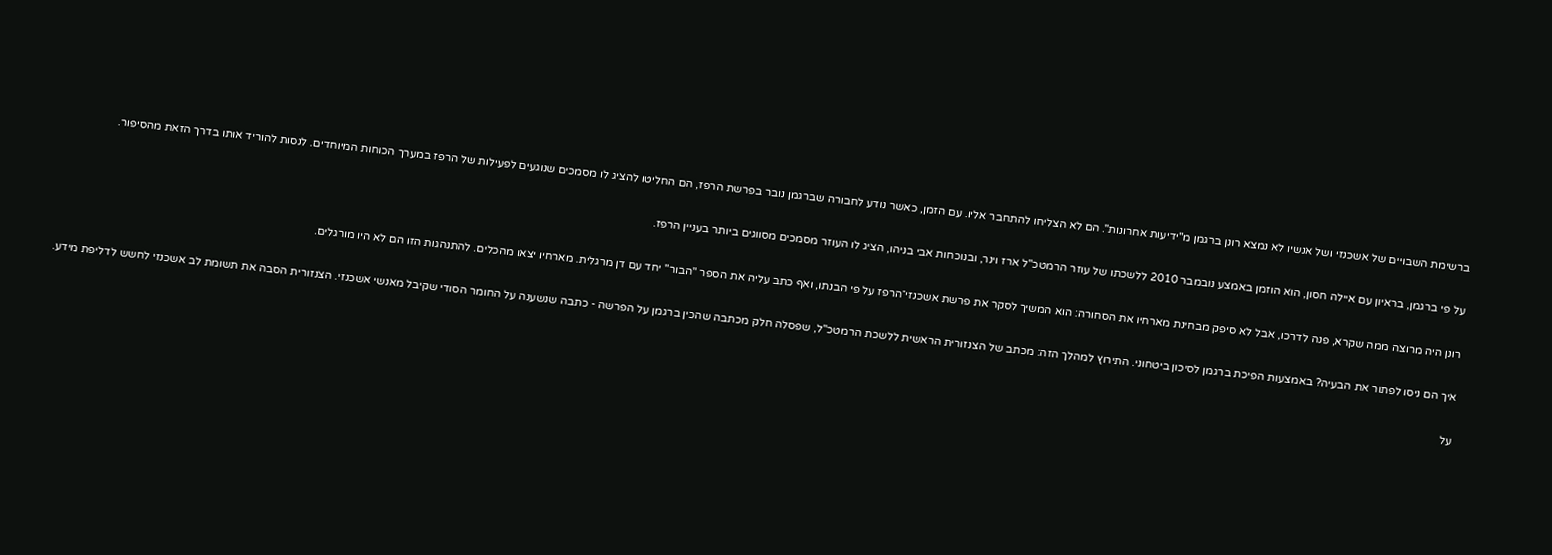ברשימת השבויים של אשכנזי ושל אנשיו לא נמצא רונן ברגמן מ"ידיעות אחרונות". הם לא הצליחו להתחבר אליו. עם הזמן, כאשר נודע לחבורה שברגמן נובר בפרשת הרפז, הם החליטו להציג לו מסמכים שנוגעים לפעילות של הרפז במערך הכוחות המיוחדים. לנסות להוריד אותו בדרך הזאת מהסיפור.

על פי ברגמן, בראיון עם איילה חסון, הוא הוזמן באמצע נובמבר 2010 ללשכתו של עוזר הרמטכ"ל ארז וינר, ובנוכחות אבי בניהו, הציג לו העוזר מסמכים מסווגים ביותר בעניין הרפז.

רונן היה מרוצה ממה שקרא, פנה לדרכו, אבל לא סיפק מבחינת מארחיו את הסחורה: הוא המשיך לסקר את פרשת אשכנזי־הרפז על פי הבנתו, ואף כתב עליה את הספר "הבור" יחד עם דן מרגלית. מארחיו יצאו מהכלים. להתנהגות הזו הם לא היו מורגלים.

איך הם ניסו לפתור את הבעיה? באמצעות הפיכת ברגמן לסיכון ביטחוני. התירוץ למהלך הזה: מכתב של הצנזורית הראשית ללשכת הרמטכ"ל, שפסלה חלק מכתבה שהכין ברגמן על הפרשה - כתבה שנשענה על החומר הסודי שקיבל מאנשי אשכנזי. הצנזורית הסבה את תשומת לב אשכנזי לחשש לדליפת מידע.

על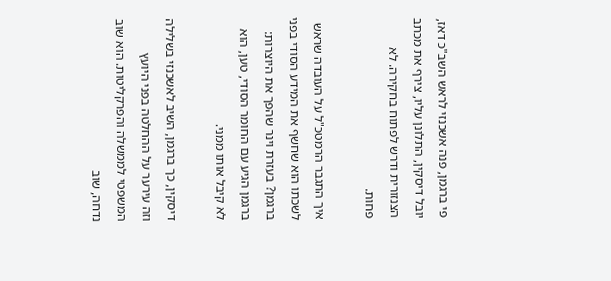פי ברגמן, פנה אשכנזי לראש השב"כ דאז, יובל דיסקין, התלונן עליו, צירף את מכתב הצנזורית ודרש לפתוח בחקירה. לא פחות.

איך התגבר הרמטכ"ל על העובדה שראש לשכתו הוא שחשף את המידע הסודי בפני ברגמן? בעזרת וינר שהפך את היוצרות: ברגמן הגיע עם החומר הסודי, טען, הוא לא קיבל אותו ממני.

דיסקין, כך ברגמן, השיב לאשכנזי בשלילה וזה עירער על ההחלטה בפני היועץ המשפטי לממשלה והפרקליטות. הוא שוב נדחה, שוב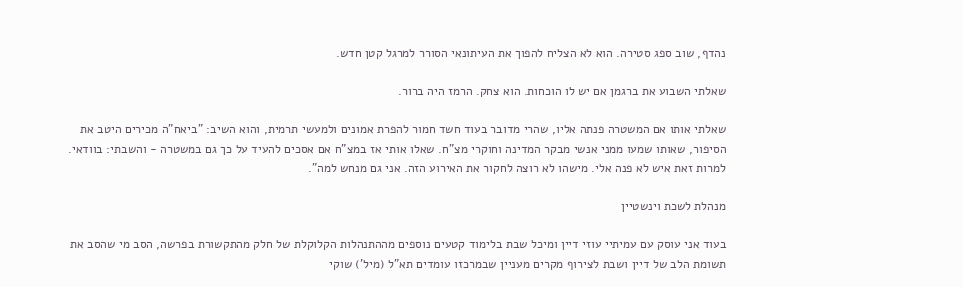נהדף, שוב ספג סטירה. הוא לא הצליח להפוך את העיתונאי הסורר למרגל קטן חדש.

שאלתי השבוע את ברגמן אם יש לו הוכחות. הוא צחק. הרמז היה ברור.

שאלתי אותו אם המשטרה פנתה אליו, שהרי מדובר בעוד חשד חמור להפרת אמונים ולמעשי תרמית, והוא השיב: "ביאח"ה מכירים היטב את הסיפור, שאותו שמעו ממני אנשי מבקר המדינה וחוקרי מצ"ח. שאלו אותי אז במצ"ח אם אסכים להעיד על כך גם במשטרה - והשבתי: בוודאי. למרות זאת איש לא פנה אלי. מישהו לא רוצה לחקור את האירוע הזה. אני גם מנחש למה".

מנהלת לשכת וינשטיין

בעוד אני עוסק עם עמיתיי עוזי דיין ומיכל שבת בלימוד קטעים נוספים מההתנהלות הקלוקלת של חלק מהתקשורת בפרשה, הסב מי שהסב את תשומת הלב של דיין ושבת לצירוף מקרים מעניין שבמרכזו עומדים תא"ל (מיל') שוקי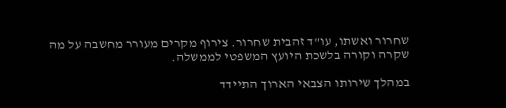שחרור ואשתו, עו"ד זהבית שחרור. צירוף מקרים מעורר מחשבה על מה שקרה וקורה בלשכת היועץ המשפטי לממשלה.

במהלך שירותו הצבאי הארוך התיידד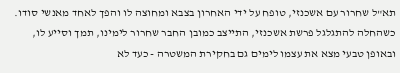תא"ל שחרור עם אשכנזי, טופח על ידי האחרון בצבא ומחוצה לו והפך לאחד מאנשי סודו. כשהחלה להתגלגל פרשת אשכנזי, התייצב כמובן החבר שחרור לימינו, תמך וסייע לו, ובאופן טבעי מצא את עצמו לימים גם בחקירת המשטרה - כעד לא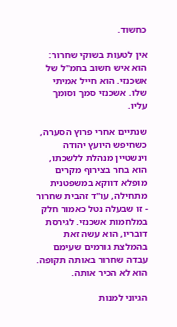כחשוד.

אין לטעות בשוקי שחרור: הוא איש חשוב בחמ"ל של אשכנזי. הוא חייל אמיתי שלו. אשכנזי סמך וסומך עליו.

שנתיים אחרי פרוץ הסערה, כשחיפש היועץ יהודה וינשטיין מנהלת ללשכתו, הוא בחר בצירוף מקרים מופלא דווקא במשפטנית מתחילה, עו"ד זהבית שחרור - זו שבעלה נטל כאמור חלק במלחמות אשכנזי. לגירסת דובריו, הוא עשה זאת בהמלצת גורמים שעימם עבדה שחרור באותה תקופה. הוא לא הכיר אותה.

הגיוני למנות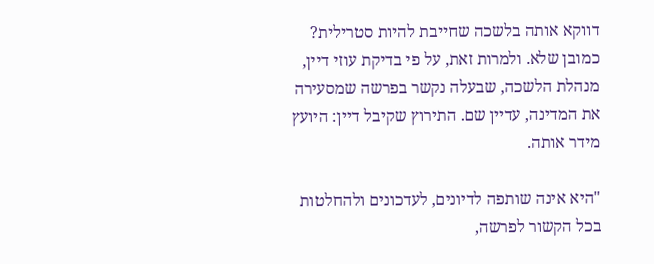דווקא אותה בלשכה שחייבת להיות סטרילית? כמובן שלא. ולמרות זאת, על פי בדיקת עוזי דיין, מנהלת הלשכה, שבעלה נקשר בפרשה שמסעירה את המדינה, עדיין שם. התירוץ שקיבל דיין: היועץ מידר אותה.

"היא אינה שותפה לדיונים, לעדכונים ולהחלטות בכל הקשור לפרשה,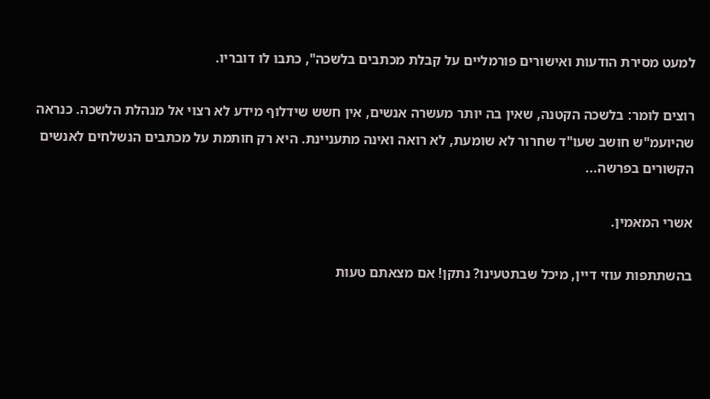למעט מסירת הודעות ואישורים פורמליים על קבלת מכתבים בלשכה", כתבו לו דובריו.

רוצים לומר: בלשכה הקטנה, שאין בה יותר מעשרה אנשים, אין חשש שידלוף מידע לא רצוי אל מנהלת הלשכה. כנראה שהיועמ"ש חושב שעו"ד שחרור לא שומעת, לא רואה ואינה מתעניינת. היא רק חותמת על מכתבים הנשלחים לאנשים הקשורים בפרשה...

אשרי המאמין.

בהשתתפות עוזי דיין, מיכל שבתטעינו? נתקן! אם מצאתם טעות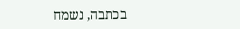בכתבה, נשמח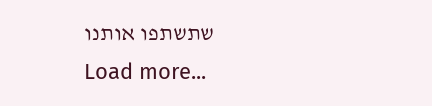שתשתפו אותנו
Load more...